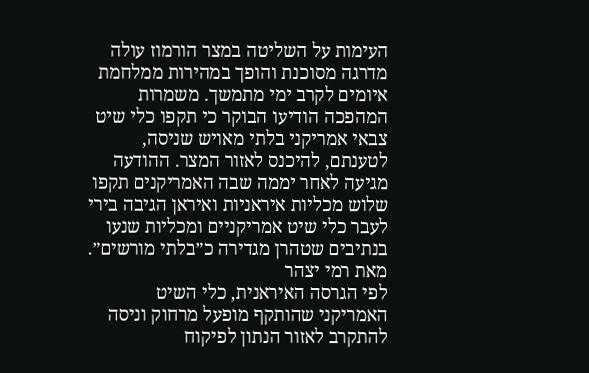העימות על השליטה במצר הורמוז עולה מדרגה מסוכנת והופך במהירות ממלחמת איומים לקרב ימי מתמשך. משמרות המהפכה הודיעו הבוקר כי תקפו כלי שיט צבאי אמריקני בלתי מאויש שניסה, לטענתם, להיכנס לאזור המצר. ההודעה מגיעה לאחר יממה שבה האמריקנים תקפו שלוש מכליות איראניות ואיראן הגיבה בירי לעבר כלי שיט אמריקניים ומכליות שנעו בנתיבים שטהרן מגדירה כ״בלתי מורשים״.
מאת רמי יצהר
לפי הגרסה האיראנית, כלי השיט האמריקני שהותקף מופעל מרחוק וניסה להתקרב לאזור הנתון לפיקוח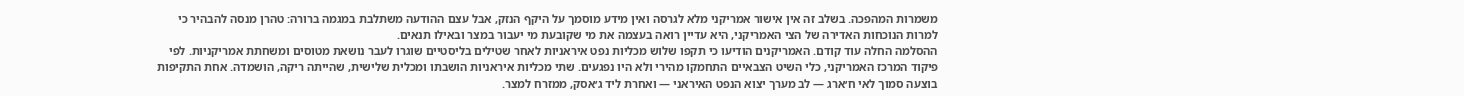משמרות המהפכה. בשלב זה אין אישור אמריקני מלא לגרסה ואין מידע מוסמך על היקף הנזק, אבל עצם ההודעה משתלבת במגמה ברורה: טהרן מנסה להבהיר כי למרות הנוכחות האדירה של הצי האמריקני, היא עדיין רואה בעצמה את מי שקובעת מי יעבור במצר ובאילו תנאים.
ההסלמה החלה עוד קודם. האמריקנים הודיעו כי תקפו שלוש מכליות נפט איראניות לאחר שטילים בליסטיים שוגרו לעבר נושאת מטוסים ומשחתת אמריקניות. לפי פיקוד המרכז האמריקני, כלי השיט הצבאיים התחמקו מהירי ולא היו נפגעים. שתי מכליות איראניות הושבתו ומכלית שלישית, שהייתה ריקה, הושמדה. אחת התקיפות בוצעה סמוך לאי ח׳ארג — לב מערך יצוא הנפט האיראני — ואחרת ליד ג׳אסק, ממזרח למצר.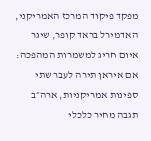מפקד פיקוד המרכז האמריקני, האדמירל בראד קופר, שיגר איום חריג למשמרות המהפכה: אם איראן תירה לעבר שתי ספינות אמריקניות, ארה״ב תגבה מחיר כלכלי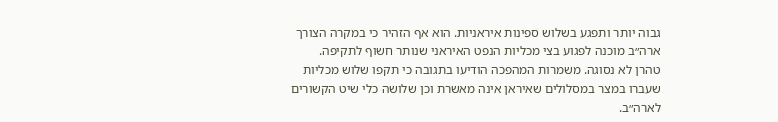גבוה יותר ותפגע בשלוש ספינות איראניות. הוא אף הזהיר כי במקרה הצורך ארה״ב מוכנה לפגוע בצי מכליות הנפט האיראני שנותר חשוף לתקיפה.
טהרן לא נסוגה. משמרות המהפכה הודיעו בתגובה כי תקפו שלוש מכליות שעברו במצר במסלולים שאיראן אינה מאשרת וכן שלושה כלי שיט הקשורים לארה״ב.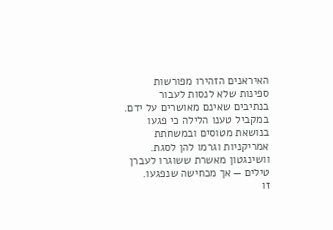האיראנים הזהירו מפורשות ספינות שלא לנסות לעבור בנתיבים שאינם מאושרים על ידם. במקביל טענו הלילה כי פגעו בנושאת מטוסים ובמשחתת אמריקניות וגרמו להן לסגת. וושינגטון מאשרת ששוגרו לעברן טילים — אך מכחישה שנפגעו.
זו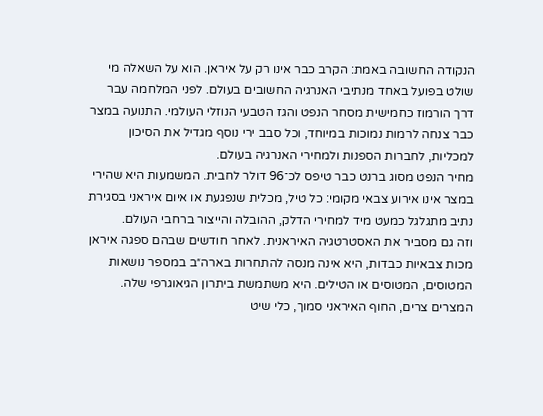הנקודה החשובה באמת: הקרב כבר אינו רק על איראן. הוא על השאלה מי שולט בפועל באחד מנתיבי האנרגיה החשובים בעולם. לפני המלחמה עבר דרך הורמוז כחמישית מסחר הנפט והגז הטבעי הנוזלי העולמי. התנועה במצר כבר צנחה לרמות נמוכות במיוחד, וכל סבב ירי נוסף מגדיל את הסיכון למכליות, לחברות הספנות ולמחירי האנרגיה בעולם.
מחיר הנפט מסוג ברנט כבר טיפס לכ־96 דולר לחבית. המשמעות היא שהירי במצר אינו אירוע צבאי מקומי: כל טיל, מכלית שנפגעת או איום איראני בסגירת נתיב מתגלגל כמעט מיד למחירי הדלק, ההובלה והייצור ברחבי העולם.
וזה גם מסביר את האסטרטגיה האיראנית. לאחר חודשים שבהם ספגה איראן מכות צבאיות כבדות, היא אינה מנסה להתחרות בארה״ב במספר נושאות המטוסים, המטוסים או הטילים. היא משתמשת ביתרון הגיאוגרפי שלה. המצרים צרים, החוף האיראני סמוך, כלי שיט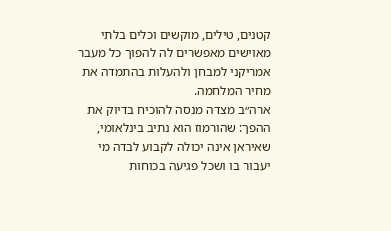קטנים, טילים, מוקשים וכלים בלתי מאוישים מאפשרים לה להפוך כל מעבר אמריקני למבחן ולהעלות בהתמדה את מחיר המלחמה.
ארה״ב מצדה מנסה להוכיח בדיוק את ההפך: שהורמוז הוא נתיב בינלאומי, שאיראן אינה יכולה לקבוע לבדה מי יעבור בו ושכל פגיעה בכוחות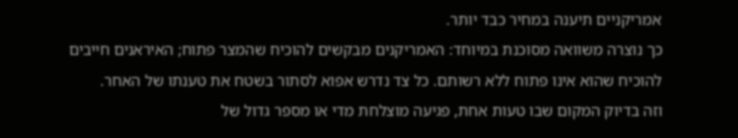אמריקניים תיענה במחיר כבד יותר.
כך נוצרה משוואה מסוכנת במיוחד: האמריקנים מבקשים להוכיח שהמצר פתוח; האיראנים חייבים להוכיח שהוא אינו פתוח ללא רשותם. כל צד נדרש אפוא לסתור בשטח את טענתו של האחר.
וזה בדיוק המקום שבו טעות אחת, פגיעה מוצלחת מדי או מספר גדול של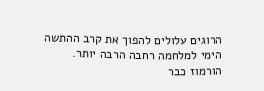הרוגים עלולים להפוך את קרב ההתשה הימי למלחמה רחבה הרבה יותר.
הורמוז כבר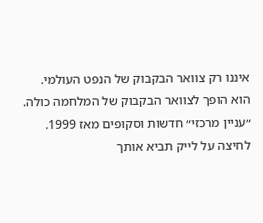איננו רק צוואר הבקבוק של הנפט העולמי.
הוא הופך לצוואר הבקבוק של המלחמה כולה.
״עניין מרכזי״ חדשות וסקופים מאז 1999. לחיצה על לייק תביא אותך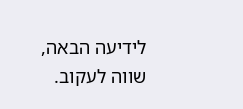לידיעה הבאה, שווה לעקוב.